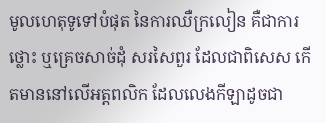មូលហេតុទូទៅបំផុត នៃការឈឺក្រលៀន គឺជាការថ្លោះ ឬគ្រេចសាច់ដុំ សរសៃពួរ ដែលជាពិសេស កើតមាននៅលើអត្តពលិក ដែលលេងកីឡាដូចជា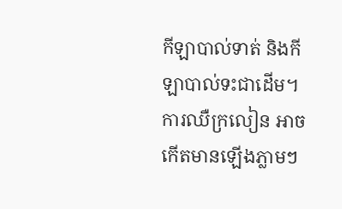កីឡាបាល់ទាត់ និងកីឡាបាល់ទះជាដើម។ ការឈឺក្រលៀន អាចកើតមានឡើងភ្លាមៗ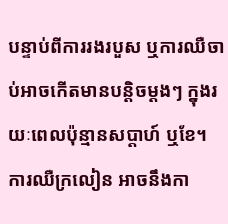បន្ទាប់ពីការរងរបួស ឬការឈឺចាប់អាចកើតមានបន្តិចម្តងៗ ក្នុងរយៈពេលប៉ុន្មានសប្តាហ៍ ឬខែ។ ការឈឺក្រលៀន អាចនឹងកា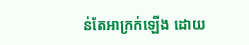ន់តែអាក្រក់ឡើង ដោយ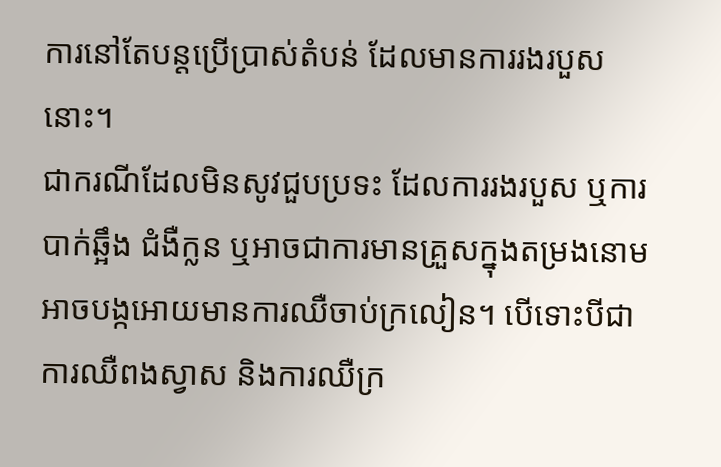ការនៅតែបន្តប្រើប្រាស់តំបន់ ដែលមានការរងរបួសនោះ។
ជាករណីដែលមិនសូវជួបប្រទះ ដែលការរងរបួស ឬការបាក់ឆ្អឹង ជំងឺក្លន ឬអាចជាការមានគ្រួសក្នុងតម្រងនោម អាចបង្កអោយមានការឈឺចាប់ក្រលៀន។ បើទោះបីជាការឈឺពងស្វាស និងការឈឺក្រ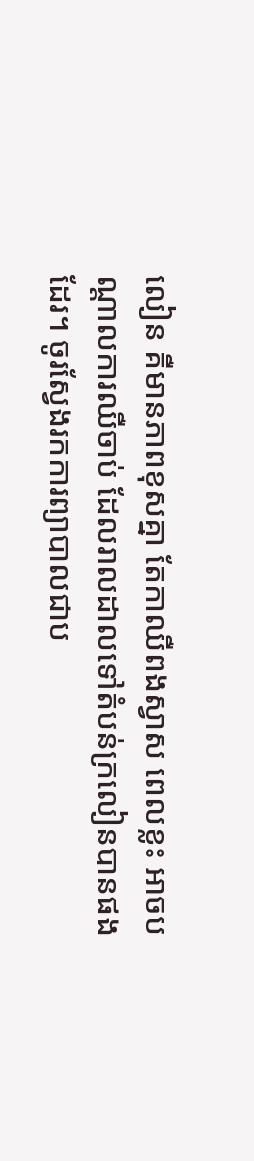លៀន គឺមានភាពខុសគ្នា តែកាឈឺពងស្វាស ពេលខ្លះ អាចបណ្តាលការឈឺចាប់ ដែលរាលដាលទៅតំបន់ក្រលៀនបានផងដែរ។ ចូរស្វែងរកការព្យាបាលជាប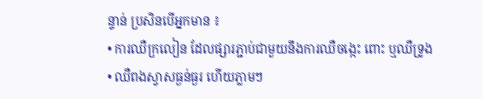ន្ទាន់ ប្រសិនបើអ្នកមាន ៖
• ការឈឺក្រលៀន ដែលផ្សារភ្ជាប់ជាមួយនឹងការឈឺចង្កេះ ពោះ ឬឈឺទ្រូង
• ឈឺពងស្វាសធ្ងន់ធ្ងរ ហើយភ្លាមៗ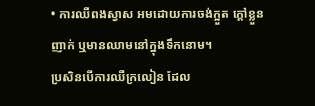• ការឈឺពងស្វាស អមដោយការចង់ក្អួត ក្តៅខ្លួនញាក់ ឬមានឈាមនៅក្នុងទឹកនោម។
ប្រសិនបើការឈឺក្រលៀន ដែល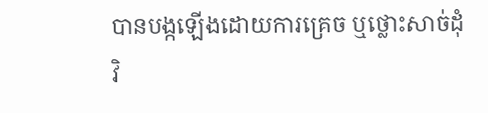បានបង្កឡើងដោយការគ្រេច ឬថ្លោះសាច់ដុំ វិ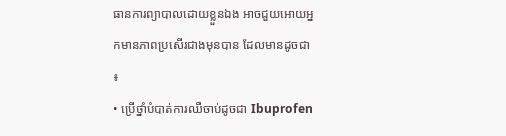ធានការព្យាបាលដោយខ្លួនឯង អាចជួយអោយអ្នកមានភាពប្រសើរជាងមុនបាន ដែលមានដូចជា ៖
• ប្រើថ្នាំបំបាត់ការឈឺចាប់ដូចជា Ibuprofen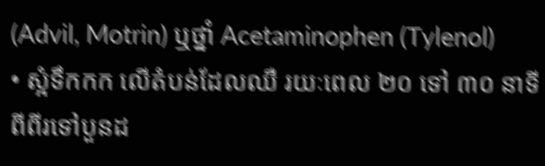(Advil, Motrin) ឬថ្នាំ Acetaminophen (Tylenol)
• ស្អំទឹកកក លើតំបន់ដែលឈឺ រយៈពេល ២០ ទៅ ៣០ នាទី ពីពីរទៅបួនដ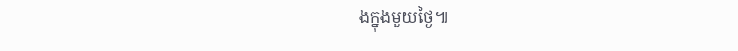ងក្នុងមួយថ្ងៃ៕